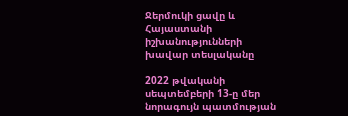Ջերմուկի ցավը և Հայաստանի իշխանությունների խավար տեսլականը

2022 թվականի սեպտեմբերի 13-ը մեր նորագույն պատմության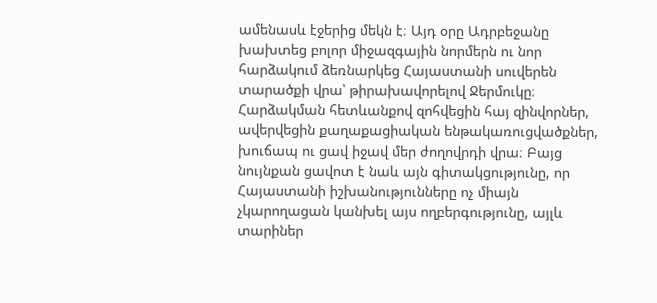ամենասև էջերից մեկն է։ Այդ օրը Ադրբեջանը խախտեց բոլոր միջազգային նորմերն ու նոր հարձակում ձեռնարկեց Հայաստանի սուվերեն տարածքի վրա՝ թիրախավորելով Ջերմուկը։ Հարձակման հետևանքով զոհվեցին հայ զինվորներ, ավերվեցին քաղաքացիական ենթակառուցվածքներ, խուճապ ու ցավ իջավ մեր ժողովրդի վրա։ Բայց նույնքան ցավոտ է նաև այն գիտակցությունը, որ Հայաստանի իշխանությունները ոչ միայն չկարողացան կանխել այս ողբերգությունը, այլև տարիներ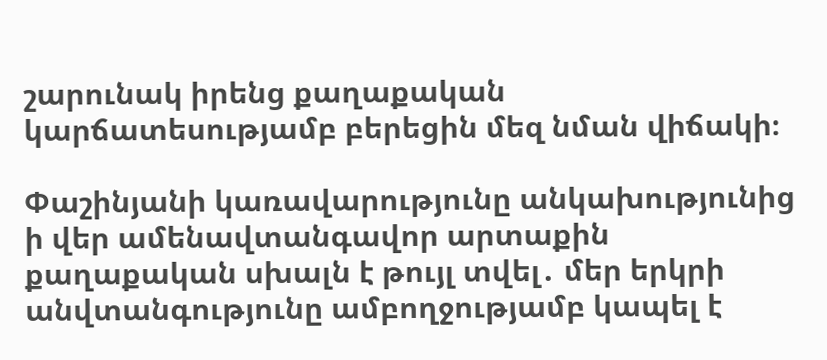շարունակ իրենց քաղաքական կարճատեսությամբ բերեցին մեզ նման վիճակի։

Փաշինյանի կառավարությունը անկախությունից ի վեր ամենավտանգավոր արտաքին քաղաքական սխալն է թույլ տվել․ մեր երկրի անվտանգությունը ամբողջությամբ կապել է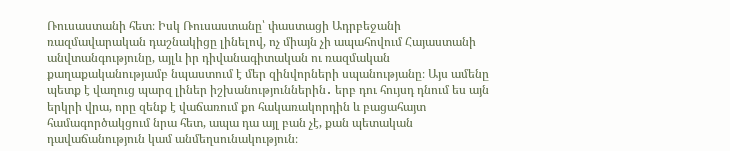Ռուսաստանի հետ։ Իսկ Ռուսաստանը՝ փաստացի Ադրբեջանի ռազմավարական դաշնակիցը լինելով, ոչ միայն չի ապահովում Հայաստանի անվտանգությունը, այլև իր դիվանագիտական ու ռազմական քաղաքականությամբ նպաստում է մեր զինվորների սպանությանը։ Այս ամենը պետք է վաղուց պարզ լիներ իշխանություններին․ երբ դու հույսդ դնում ես այն երկրի վրա, որը զենք է վաճառում քո հակառակորդին և բացահայտ համագործակցում նրա հետ, ապա դա այլ բան չէ, քան պետական դավաճանություն կամ անմեղսունակություն։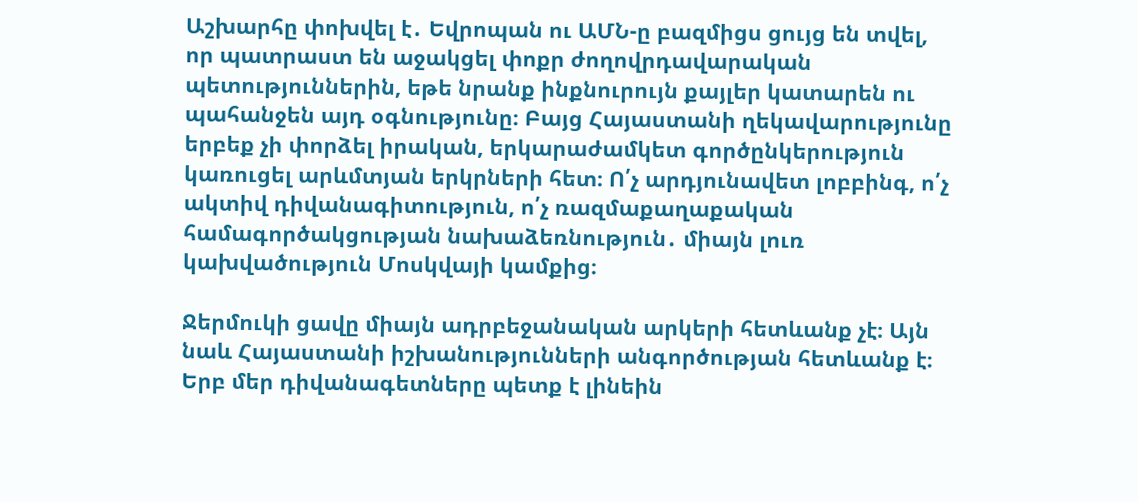Աշխարհը փոխվել է․ Եվրոպան ու ԱՄՆ-ը բազմիցս ցույց են տվել, որ պատրաստ են աջակցել փոքր ժողովրդավարական պետություններին, եթե նրանք ինքնուրույն քայլեր կատարեն ու պահանջեն այդ օգնությունը։ Բայց Հայաստանի ղեկավարությունը երբեք չի փորձել իրական, երկարաժամկետ գործընկերություն կառուցել արևմտյան երկրների հետ։ Ո՛չ արդյունավետ լոբբինգ, ո՛չ ակտիվ դիվանագիտություն, ո՛չ ռազմաքաղաքական համագործակցության նախաձեռնություն․ միայն լուռ կախվածություն Մոսկվայի կամքից։

Ջերմուկի ցավը միայն ադրբեջանական արկերի հետևանք չէ։ Այն նաև Հայաստանի իշխանությունների անգործության հետևանք է։ Երբ մեր դիվանագետները պետք է լինեին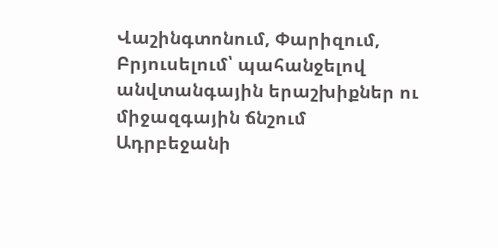Վաշինգտոնում, Փարիզում, Բրյուսելում՝ պահանջելով անվտանգային երաշխիքներ ու միջազգային ճնշում Ադրբեջանի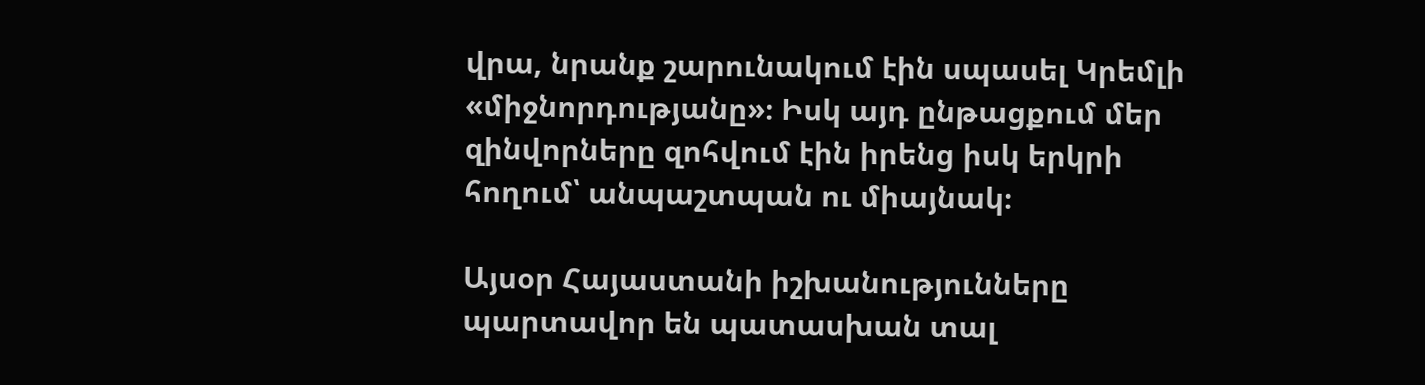վրա, նրանք շարունակում էին սպասել Կրեմլի «միջնորդությանը»։ Իսկ այդ ընթացքում մեր զինվորները զոհվում էին իրենց իսկ երկրի հողում՝ անպաշտպան ու միայնակ։

Այսօր Հայաստանի իշխանությունները պարտավոր են պատասխան տալ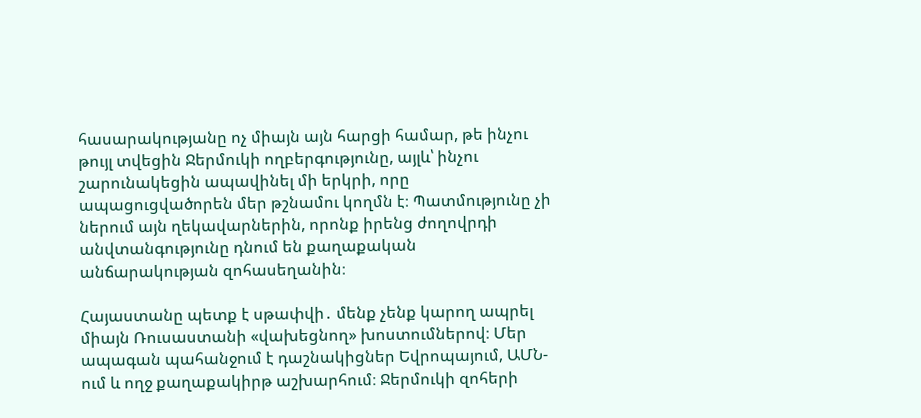հասարակությանը ոչ միայն այն հարցի համար, թե ինչու թույլ տվեցին Ջերմուկի ողբերգությունը, այլև՝ ինչու շարունակեցին ապավինել մի երկրի, որը ապացուցվածորեն մեր թշնամու կողմն է։ Պատմությունը չի ներում այն ղեկավարներին, որոնք իրենց ժողովրդի անվտանգությունը դնում են քաղաքական անճարակության զոհասեղանին։

Հայաստանը պետք է սթափվի․ մենք չենք կարող ապրել միայն Ռուսաստանի «վախեցնող» խոստումներով։ Մեր ապագան պահանջում է դաշնակիցներ Եվրոպայում, ԱՄՆ-ում և ողջ քաղաքակիրթ աշխարհում։ Ջերմուկի զոհերի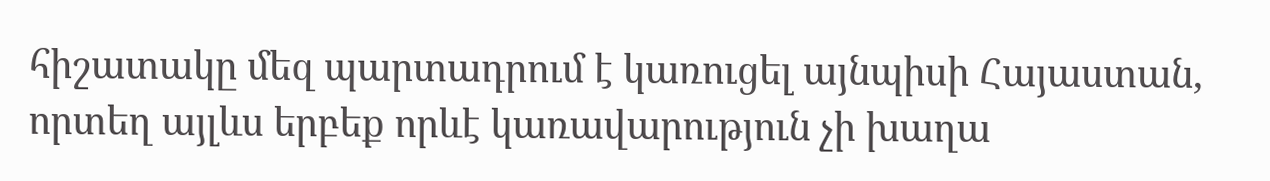հիշատակը մեզ պարտադրում է կառուցել այնպիսի Հայաստան, որտեղ այլևս երբեք որևէ կառավարություն չի խաղա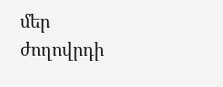մեր ժողովրդի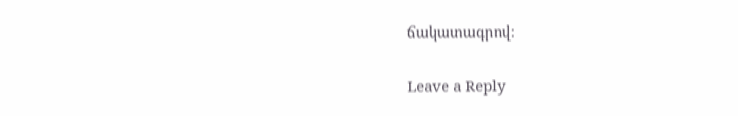ճակատագրով։

Leave a Reply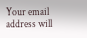Your email address will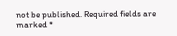not be published. Required fields are marked *